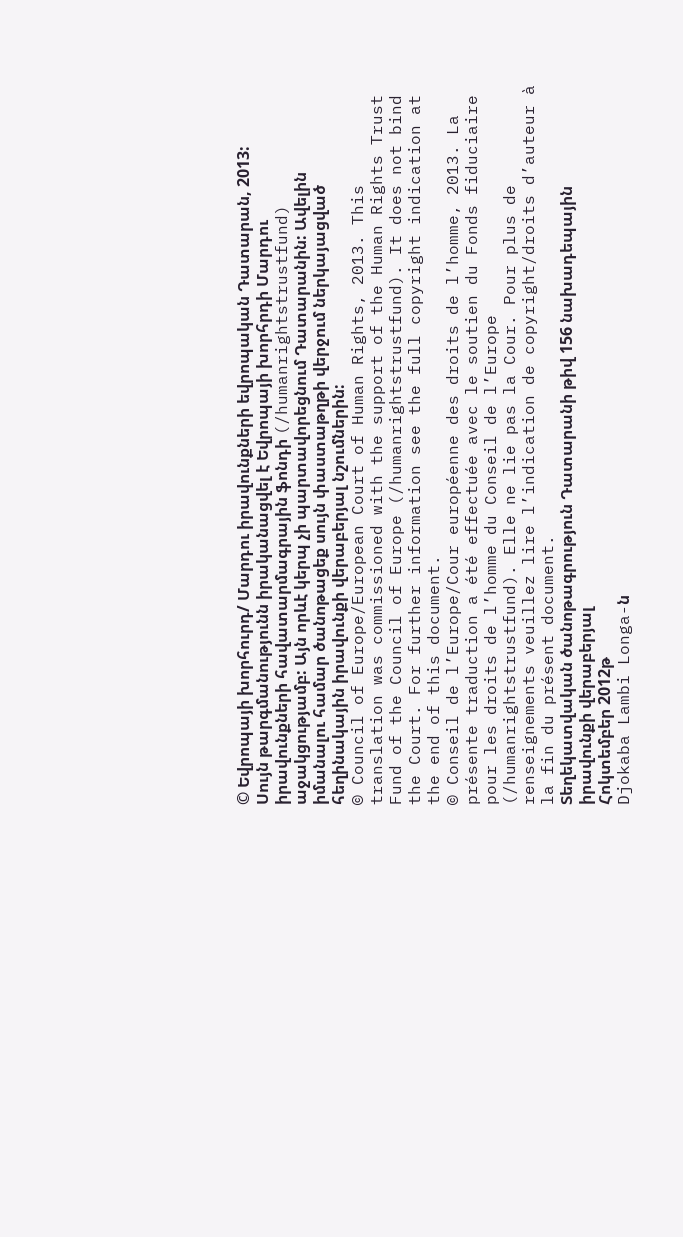© Եվրոպայի խորհուրդ/ Մարդու իրավունքների եվրոպական Դատարան, 2013: Սույն թարգմանությունն իրականացվել է Եվրոպայի խորհրդի Մարդու իրավունքների հավատարմագրային ֆոնդի (/humanrightstrustfund) աջակցությամբ: Այն որևէ կերպ չի պարտավորեցնում Դատարանին: Ավելին իմանալու համար ծանոթացեք սույն փաստաթղթի վերջում ներկայացված հեղինակային իրավունքի վերաբերյալ նշումներին:
© Council of Europe/European Court of Human Rights, 2013. This translation was commissioned with the support of the Human Rights Trust Fund of the Council of Europe (/humanrightstrustfund). It does not bind the Court. For further information see the full copyright indication at the end of this document.
© Conseil de l’Europe/Cour européenne des droits de l’homme, 2013. La présente traduction a été effectuée avec le soutien du Fonds fiduciaire pour les droits de l’homme du Conseil de l’Europe (/humanrightstrustfund). Elle ne lie pas la Cour. Pour plus de renseignements veuillez lire l’indication de copyright/droits d’auteur à la fin du présent document.
Տեղեկատվական ծանոթագրություն Դատարանի թիվ 156 նախադեպային իրավունքի վերաբերյալ
Հոկտեմբեր 2012թ
Djokaba Lambi Longa-ն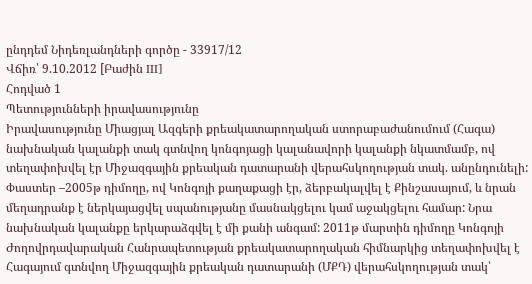ընդդեմ Նիդեռլանդների գործը - 33917/12
Վճիռ՝ 9.10.2012 [Բաժին III]
Հոդված 1
Պետությունների իրավասությունը
Իրավասությունը Միացյալ Ազգերի քրեակատարողական ստորաբաժանումում (Հագա) նախնական կալանքի տակ գտնվող կոնգոյացի կալանավորի կալանքի նկատմամբ, ով տեղափոխվել էր Միջազգային քրեական դատարանի վերահսկողության տակ. անընդունելի:
Փաստեր –2005թ դիմողը, ով Կոնգոյի քաղաքացի էր, ձերբակալվել է Քինշասայում, և նրան մեղադրանք է ներկայացվել սպանությանը մասնակցելու կամ աջակցելու համար: Նրա նախնական կալանքը երկարաձգվել է մի քանի անգամ: 2011թ մարտին դիմողը Կոնգոյի Ժողովրդավարական Հանրապետության քրեակատարողական հիմնարկից տեղափոխվել է Հագայում գտնվող Միջազգային քրեական դատարանի (ՄՔԴ) վերահսկողության տակ՝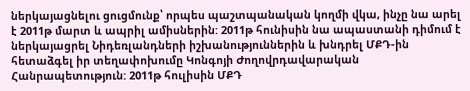ներկայացնելու ցուցմունք՝ որպես պաշտպանական կողմի վկա, ինչը նա արել է 2011թ մարտ և ապրիլ ամիսներին: 2011թ հունիսին նա ապաստանի դիմում է ներկայացրել Նիդեռլանդների իշխանություններին և խնդրել ՄՔԴ-ին հետաձգել իր տեղափոխումը Կոնգոյի Ժողովրդավարական Հանրապետություն: 2011թ հուլիսին ՄՔԴ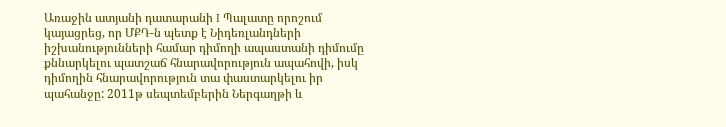Առաջին ատյանի դատարանի I Պալատը որոշում կայացրեց, որ ՄՔԴ-ն պետք է Նիդեռլանդների իշխանությունների համար դիմողի ապաստանի դիմումը քննարկելու պատշաճ հնարավորություն ապահովի, իսկ դիմողին հնարավորություն տա փաստարկելու իր պահանջը: 2011թ սեպտեմբերին Ներգաղթի և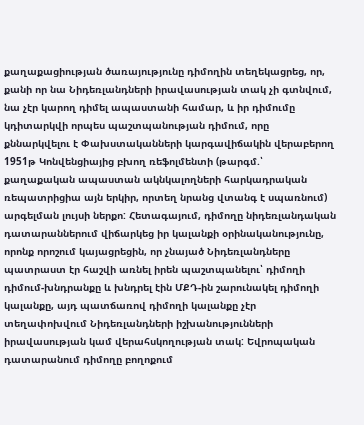քաղաքացիության ծառայությունը դիմողին տեղեկացրեց, որ, քանի որ նա Նիդեռլանդների իրավասության տակ չի գտնվում, նա չէր կարող դիմել ապաստանի համար, և իր դիմումը կդիտարկվի որպես պաշտպանության դիմում, որը քննարկվելու է Փախստականների կարգավիճակին վերաբերող 1951թ Կոնվենցիայից բխող ռեֆոլմենտի (թարգմ.՝ քաղաքական ապաստան ակնկալողների հարկադրական ռեպատրիցիա այն երկիր, որտեղ նրանց վտանգ է սպառնում) արգելման լույսի ներքո: Հետագայում, դիմողը նիդեռլանդական դատարաններում վիճարկեց իր կալանքի օրինականությունը, որոնք որոշում կայացրեցին, որ չնայած Նիդեռլանդները պատրաստ էր հաշվի առնել իրեն պաշտպանելու՝ դիմողի դիմում-խնդրանքը և խնդրել էին ՄՔԴ-ին շարունակել դիմողի կալանքը, այդ պատճառով դիմողի կալանքը չէր տեղափոխվում Նիդեռլանդների իշխանությունների իրավասության կամ վերահսկողության տակ: Եվրոպական դատարանում դիմողը բողոքում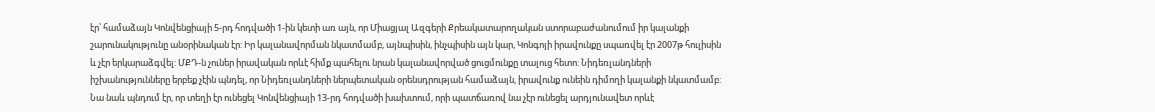էր՝ համաձայն Կոնվենցիայի 5-րդ հոդվածի 1-ին կետի առ այն, որ Միացյալ Ազգերի Քրեակատարողական ստորաբաժանումում իր կալանքի շարունակությունը անօրինական էր: Իր կալանավորման նկատմամբ, այնպիսին, ինչպիսին այն կար, Կոնգոյի իրավունքը սպառվել էր 2007թ հուլիսին և չէր երկարաձգվել: ՄՔԴ-ն չուներ իրավական որևէ հիմք պահելու նրան կալանավորված ցուցմունքը տալուց հետո: Նիդեռլանդների իշխանությունները երբեք չէին պնդել, որ Նիդեռլանդների ներպետական օրենսդրության համաձայն, իրավունք ունեին դիմողի կալանքի նկատմամբ: Նա նաև պնդում էր, որ տեղի էր ունեցել Կոնվենցիայի 13-րդ հոդվածի խախտում, որի պատճառով նա չէր ունեցել արդյունավետ որևէ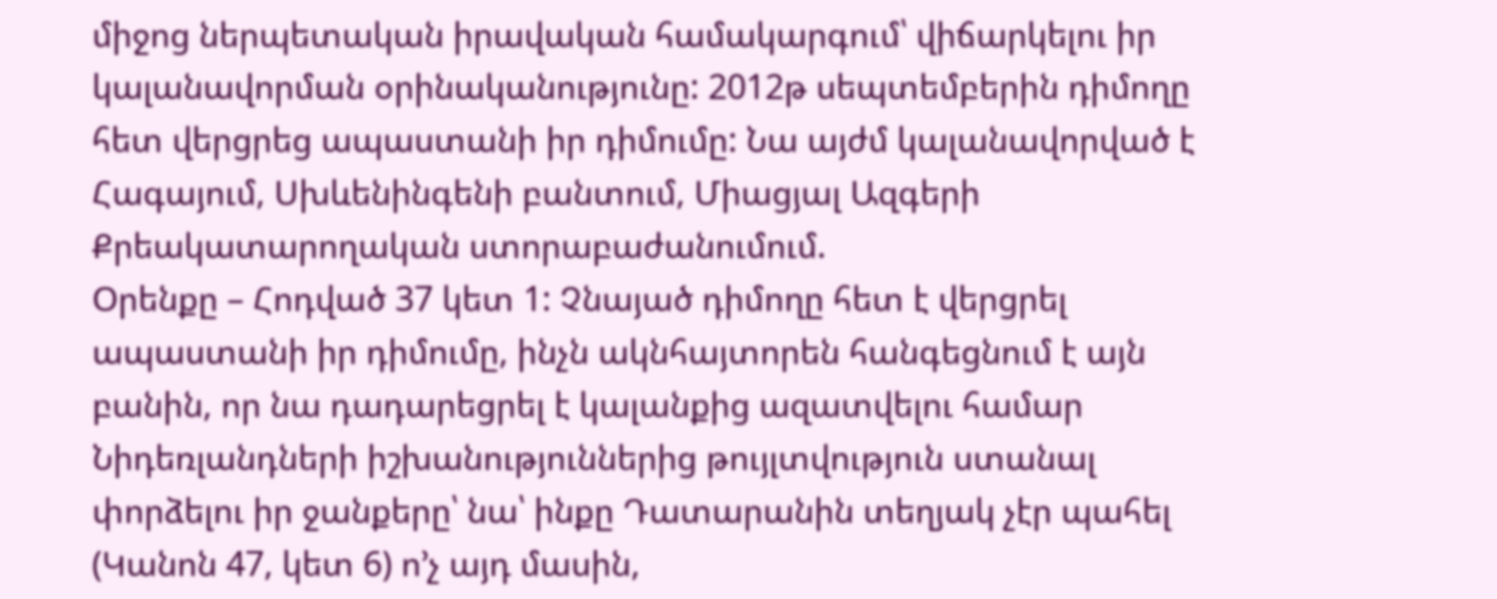միջոց ներպետական իրավական համակարգում՝ վիճարկելու իր կալանավորման օրինականությունը: 2012թ սեպտեմբերին դիմողը հետ վերցրեց ապաստանի իր դիմումը: Նա այժմ կալանավորված է Հագայում, Սխևենինգենի բանտում, Միացյալ Ազգերի Քրեակատարողական ստորաբաժանումում.
Օրենքը – Հոդված 37 կետ 1: Չնայած դիմողը հետ է վերցրել ապաստանի իր դիմումը, ինչն ակնհայտորեն հանգեցնում է այն բանին, որ նա դադարեցրել է կալանքից ազատվելու համար Նիդեռլանդների իշխանություններից թույլտվություն ստանալ փորձելու իր ջանքերը՝ նա՝ ինքը Դատարանին տեղյակ չէր պահել (Կանոն 47, կետ 6) ո’չ այդ մասին,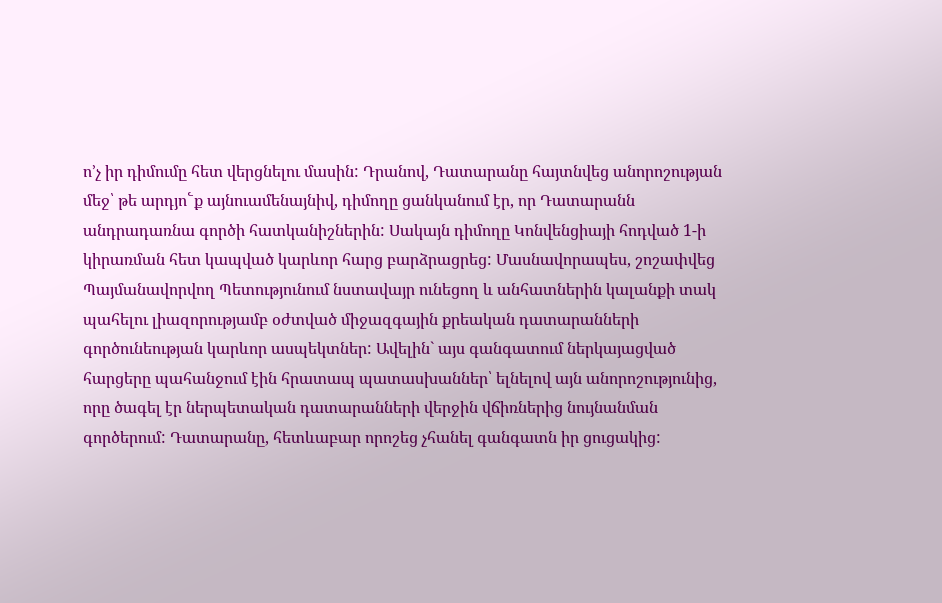ո’չ իր դիմումը հետ վերցնելու մասին: Դրանով, Դատարանը հայտնվեց անորոշության մեջ՝ թե արդյո՟ք այնուամենայնիվ, դիմողը ցանկանում էր, որ Դատարանն անդրադառնա գործի հատկանիշներին: Սակայն դիմողը Կոնվենցիայի հոդված 1-ի կիրառման հետ կապված կարևոր հարց բարձրացրեց: Մասնավորապես, շոշափվեց Պայմանավորվող Պետությունում նստավայր ունեցող և անհատներին կալանքի տակ պահելու լիազորությամբ օժտված միջազգային քրեական դատարանների գործունեության կարևոր ասպեկտներ: Ավելին` այս գանգատում ներկայացված հարցերը պահանջում էին հրատապ պատասխաններ՝ ելնելով այն անորոշությունից, որը ծագել էր ներպետական դատարանների վերջին վճիռներից նույնանման գործերում: Դատարանը, հետևաբար որոշեց չհանել գանգատն իր ցուցակից: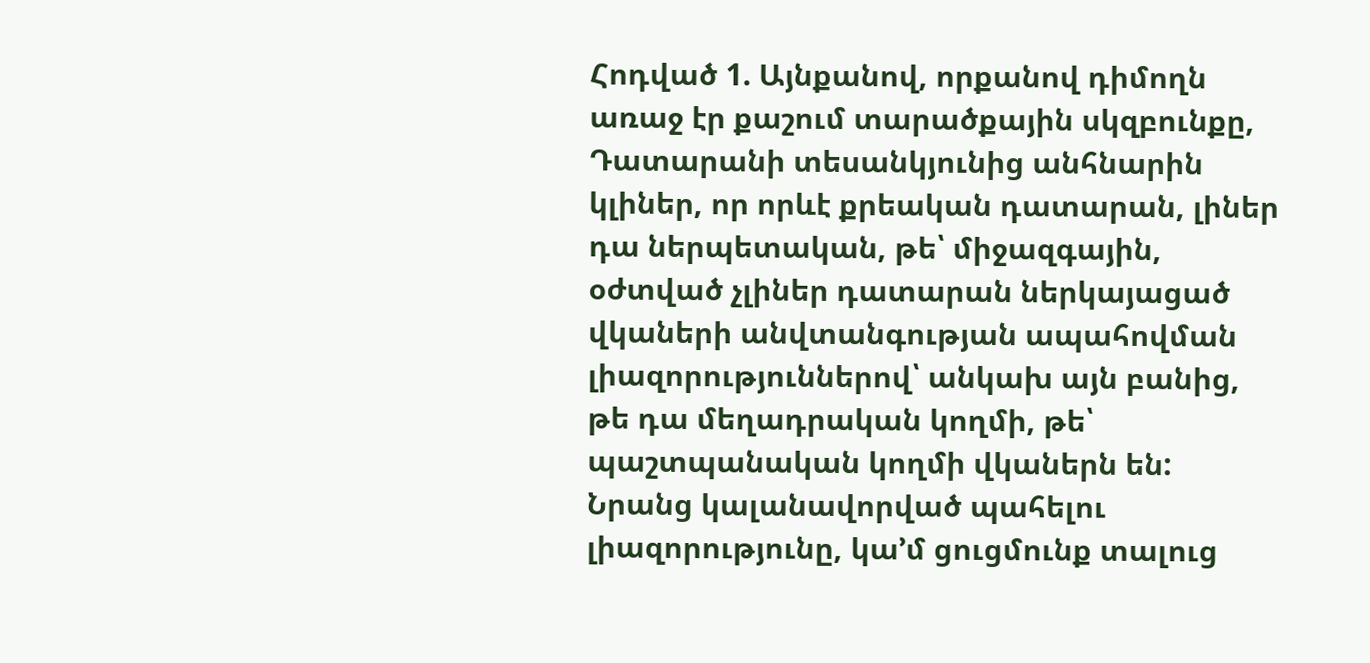Հոդված 1. Այնքանով, որքանով դիմողն առաջ էր քաշում տարածքային սկզբունքը, Դատարանի տեսանկյունից անհնարին կլիներ, որ որևէ քրեական դատարան, լիներ դա ներպետական, թե՝ միջազգային, օժտված չլիներ դատարան ներկայացած վկաների անվտանգության ապահովման լիազորություններով՝ անկախ այն բանից, թե դա մեղադրական կողմի, թե՝ պաշտպանական կողմի վկաներն են: Նրանց կալանավորված պահելու լիազորությունը, կա’մ ցուցմունք տալուց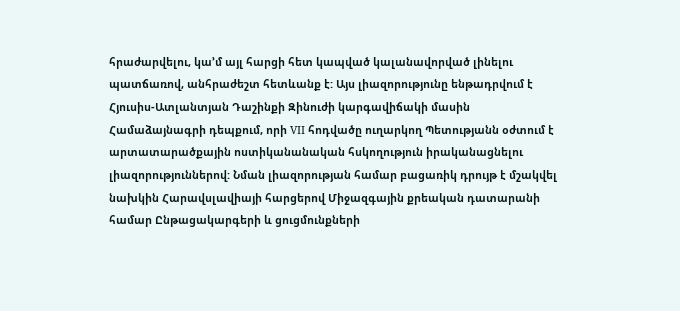հրաժարվելու, կա’մ այլ հարցի հետ կապված կալանավորված լինելու պատճառով, անհրաժեշտ հետևանք է: Այս լիազորությունը ենթադրվում է Հյուսիս-Ատլանտյան Դաշինքի Զինուժի կարգավիճակի մասին Համաձայնագրի դեպքում, որի VII հոդվածը ուղարկող Պետությանն օժտում է արտատարածքային ոստիկանանական հսկողություն իրականացնելու լիազորություններով: Նման լիազորության համար բացառիկ դրույթ է մշակվել նախկին Հարավսլավիայի հարցերով Միջազգային քրեական դատարանի համար Ընթացակարգերի և ցուցմունքների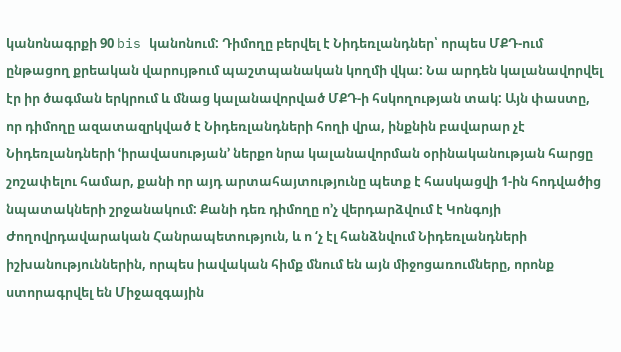կանոնագրքի 90 bis կանոնում: Դիմողը բերվել է Նիդեռլանդներ՝ որպես ՄՔԴ-ում ընթացող քրեական վարույթում պաշտպանական կողմի վկա: Նա արդեն կալանավորվել էր իր ծագման երկրում և մնաց կալանավորված ՄՔԴ-ի հսկողության տակ: Այն փաստը, որ դիմողը ազատազրկված է Նիդեռլանդների հողի վրա, ինքնին բավարար չէ Նիդեռլանդների ՙիրավասության՚ ներքո նրա կալանավորման օրինականության հարցը շոշափելու համար, քանի որ այդ արտահայտությունը պետք է հասկացվի 1-ին հոդվածից նպատակների շրջանակում: Քանի դեռ դիմողը ո’չ վերդարձվում է Կոնգոյի Ժողովրդավարական Հանրապետություն, և ո ‘չ էլ հանձնվում Նիդեռլանդների իշխանություններին, որպես իավական հիմք մնում են այն միջոցառումները, որոնք ստորագրվել են Միջազգային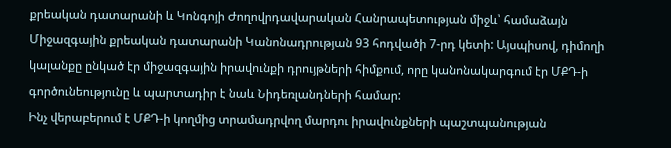քրեական դատարանի և Կոնգոյի Ժողովրդավարական Հանրապետության միջև՝ համաձայն Միջազգային քրեական դատարանի Կանոնադրության 93 հոդվածի 7-րդ կետի: Այսպիսով, դիմողի կալանքը ընկած էր միջազգային իրավունքի դրույթների հիմքում, որը կանոնակարգում էր ՄՔԴ-ի գործունեությունը և պարտադիր է նաև Նիդեռլանդների համար:
Ինչ վերաբերում է ՄՔԴ-ի կողմից տրամադրվող մարդու իրավունքների պաշտպանության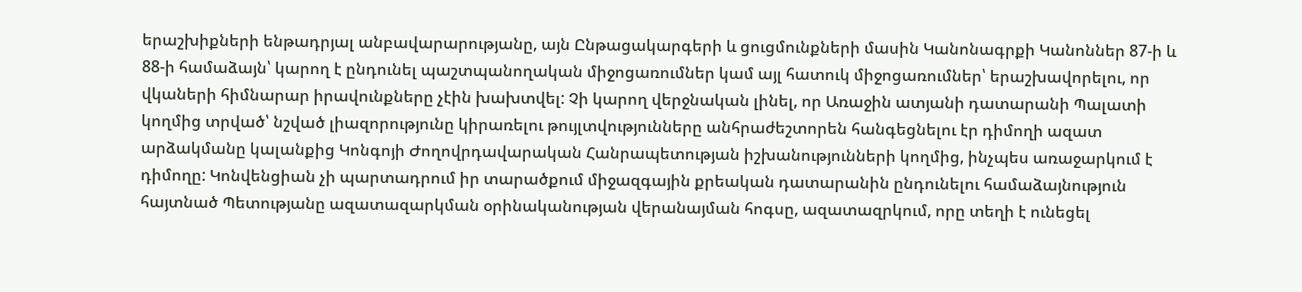երաշխիքների ենթադրյալ անբավարարությանը, այն Ընթացակարգերի և ցուցմունքների մասին Կանոնագրքի Կանոններ 87-ի և 88-ի համաձայն՝ կարող է ընդունել պաշտպանողական միջոցառումներ կամ այլ հատուկ միջոցառումներ՝ երաշխավորելու, որ վկաների հիմնարար իրավունքները չէին խախտվել: Չի կարող վերջնական լինել, որ Առաջին ատյանի դատարանի Պալատի կողմից տրված՝ նշված լիազորությունը կիրառելու թույլտվությունները անհրաժեշտորեն հանգեցնելու էր դիմողի ազատ արձակմանը կալանքից Կոնգոյի Ժողովրդավարական Հանրապետության իշխանությունների կողմից, ինչպես առաջարկում է դիմողը: Կոնվենցիան չի պարտադրում իր տարածքում միջազգային քրեական դատարանին ընդունելու համաձայնություն հայտնած Պետությանը ազատազարկման օրինականության վերանայման հոգսը, ազատազրկում, որը տեղի է ունեցել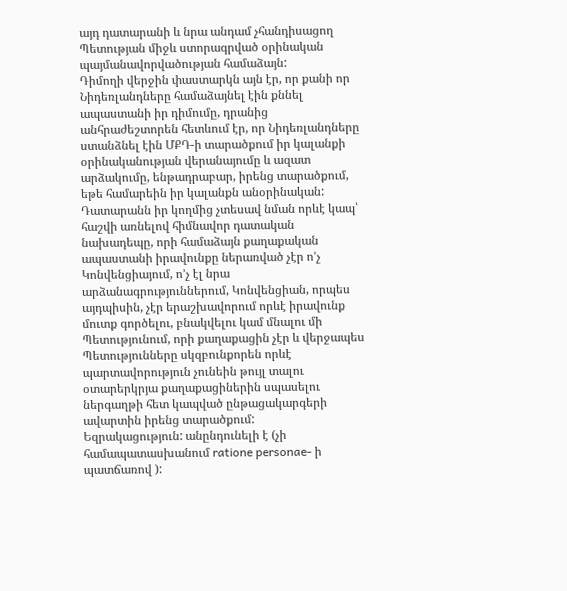այդ դատարանի և նրա անդամ չհանդիսացող Պետության միջև ստորագրված օրինական պայմանավորվածության համաձայն:
Դիմողի վերջին փաստարկն այն էր, որ քանի որ Նիդեռլանդները համաձայնել էին քննել ապաստանի իր դիմումը, դրանից անհրաժեշտորեն հետևում էր, որ Նիդեռլանդները ստանձնել էին ՄՔԴ-ի տարածքում իր կալանքի օրինականության վերանայումը և ազատ արձակումը, ենթադրաբար, իրենց տարածքում, եթե համարեին իր կալանքն անօրինական: Դատարանն իր կողմից չտեսավ նման որևէ կապ՝ հաշվի առնելով հիմնավոր դատական նախադեպը, որի համաձայն քաղաքական ապաստանի իրավունքը ներառված չէր ո’չ Կոնվենցիայում, ո’չ էլ նրա արձանագրություններում, Կոնվենցիան, որպես այդպիսին, չէր երաշխավորում որևէ իրավունք մուտք գործելու, բնակվելու կամ մնալու մի Պետությունում, որի քաղաքացին չէր և վերջապես Պետությունները սկզբունքորեն որևէ պարտավորություն չունեին թույլ տալու օտարերկրյա քաղաքացիներին սպասելու ներգաղթի հետ կապված ընթացակարգերի ավարտին իրենց տարածքում:
Եզրակացություն: անընդունելի է (չի համապատասխանում ratione personae- ի պատճառով ):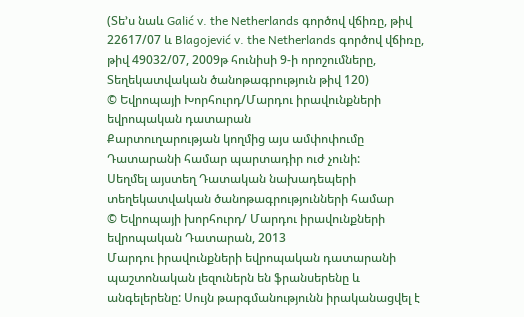(Տե’ս նաև Galić v. the Netherlands գործով վճիռը, թիվ 22617/07 և Blagojević v. the Netherlands գործով վճիռը, թիվ 49032/07, 2009թ հունիսի 9-ի որոշումները, Տեղեկատվական ծանոթագրություն թիվ 120)
© Եվրոպայի Խորհուրդ/Մարդու իրավունքների եվրոպական դատարան
Քարտուղարության կողմից այս ամփոփումը Դատարանի համար պարտադիր ուժ չունի:
Սեղմել այստեղ Դատական նախադեպերի տեղեկատվական ծանոթագրությունների համար
© Եվրոպայի խորհուրդ/ Մարդու իրավունքների եվրոպական Դատարան, 2013
Մարդու իրավունքների եվրոպական դատարանի պաշտոնական լեզուներն են ֆրանսերենը և անգելերենը: Սույն թարգմանությունն իրականացվել է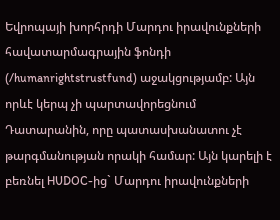Եվրոպայի խորհրդի Մարդու իրավունքների հավատարմագրային ֆոնդի (/humanrightstrustfund) աջակցությամբ: Այն որևէ կերպ չի պարտավորեցնում Դատարանին, որը պատասխանատու չէ թարգմանության որակի համար: Այն կարելի է բեռնել HUDOC-ից` Մարդու իրավունքների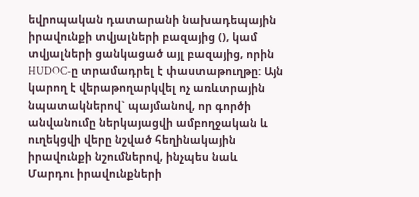եվրոպական դատարանի նախադեպային իրավունքի տվյալների բազայից (), կամ տվյալների ցանկացած այլ բազայից, որին HUDOC-ը տրամադրել է փաստաթուղթը: Այն կարող է վերաթողարկվել ոչ առևտրային նպատակներով` պայմանով, որ գործի անվանումը ներկայացվի ամբողջական և ուղեկցվի վերը նշված հեղինակային իրավունքի նշումներով, ինչպես նաև Մարդու իրավունքների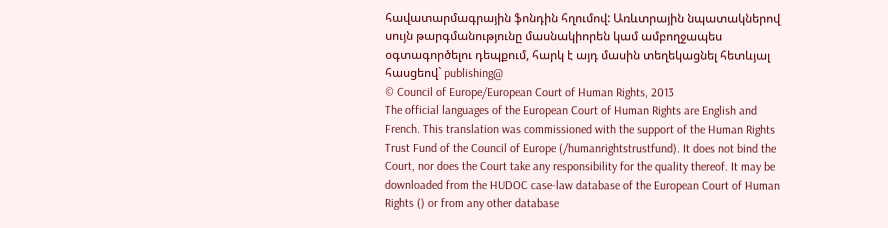հավատարմագրային ֆոնդին հղումով: Առևտրային նպատակներով սույն թարգմանությունը մասնակիորեն կամ ամբողջապես օգտագործելու դեպքում, հարկ է այդ մասին տեղեկացնել հետևյալ հասցեով` publishing@
© Council of Europe/European Court of Human Rights, 2013
The official languages of the European Court of Human Rights are English and French. This translation was commissioned with the support of the Human Rights Trust Fund of the Council of Europe (/humanrightstrustfund). It does not bind the Court, nor does the Court take any responsibility for the quality thereof. It may be downloaded from the HUDOC case-law database of the European Court of Human Rights () or from any other database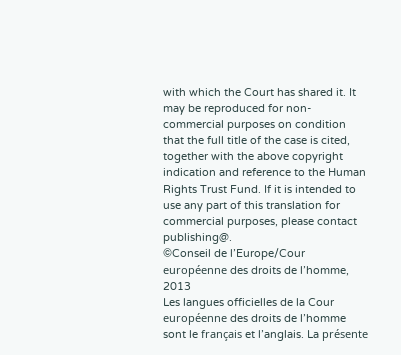with which the Court has shared it. It may be reproduced for non-commercial purposes on condition that the full title of the case is cited, together with the above copyright indication and reference to the Human Rights Trust Fund. If it is intended to use any part of this translation for commercial purposes, please contact publishing@.
©Conseil de l’Europe/Cour européenne des droits de l’homme, 2013
Les langues officielles de la Cour européenne des droits de l’homme sont le français et l’anglais. La présente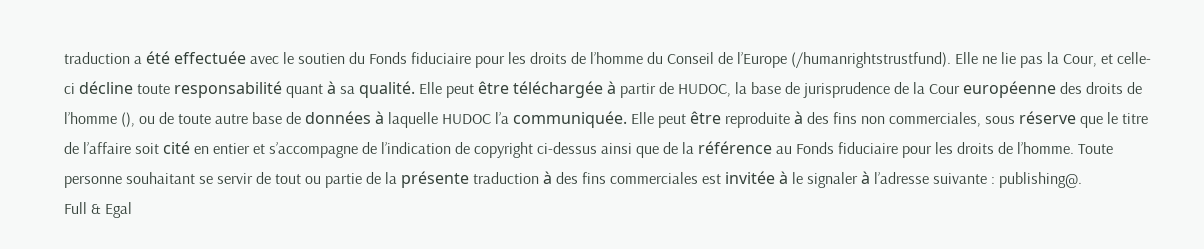traduction a été effectuée avec le soutien du Fonds fiduciaire pour les droits de l’homme du Conseil de l’Europe (/humanrightstrustfund). Elle ne lie pas la Cour, et celle-ci décline toute responsabilité quant à sa qualité. Elle peut être téléchargée à partir de HUDOC, la base de jurisprudence de la Cour européenne des droits de l’homme (), ou de toute autre base de données à laquelle HUDOC l’a communiquée. Elle peut être reproduite à des fins non commerciales, sous réserve que le titre de l’affaire soit cité en entier et s’accompagne de l’indication de copyright ci-dessus ainsi que de la référence au Fonds fiduciaire pour les droits de l’homme. Toute personne souhaitant se servir de tout ou partie de la présente traduction à des fins commerciales est invitée à le signaler à l’adresse suivante : publishing@.
Full & Egal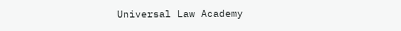Universal Law Academy